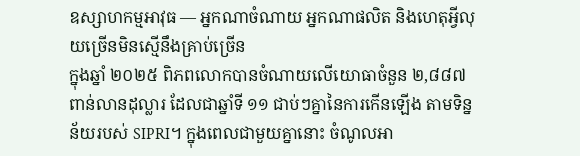ឧស្សាហកម្មអាវុធ — អ្នកណាចំណាយ អ្នកណាផលិត និងហេតុអ្វីលុយច្រើនមិនស្មើនឹងគ្រាប់ច្រើន
ក្នុងឆ្នាំ ២០២៥ ពិភពលោកបានចំណាយលើយោធាចំនួន ២,៨៨៧ ពាន់លានដុល្លារ ដែលជាឆ្នាំទី ១១ ជាប់ៗគ្នានៃការកើនឡើង តាមទិន្នន័យរបស់ SIPRI។ ក្នុងពេលជាមួយគ្នានោះ ចំណូលអា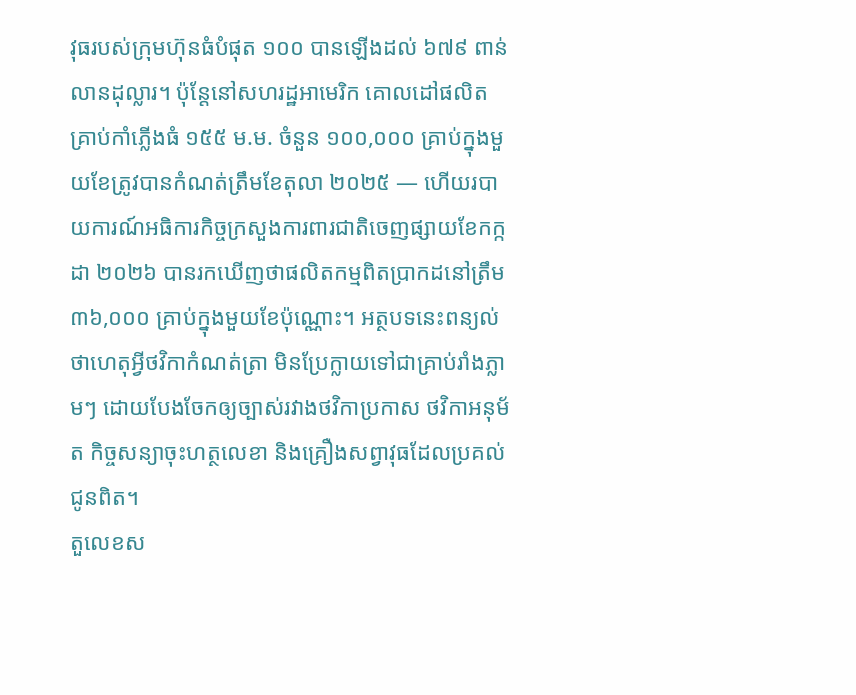វុធរបស់ក្រុមហ៊ុនធំបំផុត ១០០ បានឡើងដល់ ៦៧៩ ពាន់លានដុល្លារ។ ប៉ុន្តែនៅសហរដ្ឋអាមេរិក គោលដៅផលិតគ្រាប់កាំភ្លើងធំ ១៥៥ ម.ម. ចំនួន ១០០,០០០ គ្រាប់ក្នុងមួយខែត្រូវបានកំណត់ត្រឹមខែតុលា ២០២៥ — ហើយរបាយការណ៍អធិការកិច្ចក្រសួងការពារជាតិចេញផ្សាយខែកក្កដា ២០២៦ បានរកឃើញថាផលិតកម្មពិតប្រាកដនៅត្រឹម ៣៦,០០០ គ្រាប់ក្នុងមួយខែប៉ុណ្ណោះ។ អត្ថបទនេះពន្យល់ថាហេតុអ្វីថវិកាកំណត់ត្រា មិនប្រែក្លាយទៅជាគ្រាប់រាំងភ្លាមៗ ដោយបែងចែកឲ្យច្បាស់រវាងថវិកាប្រកាស ថវិកាអនុម័ត កិច្ចសន្យាចុះហត្ថលេខា និងគ្រឿងសព្វាវុធដែលប្រគល់ជូនពិត។
តួលេខស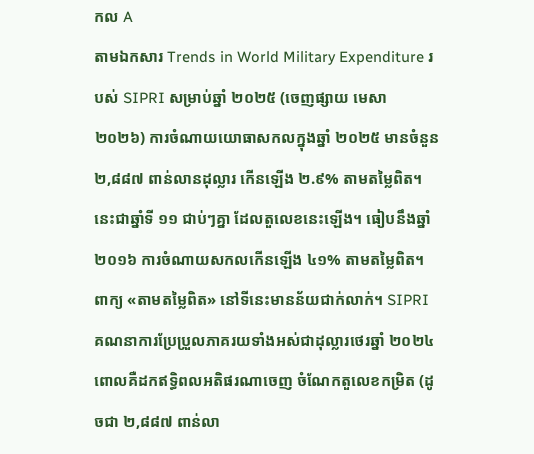កល A
តាមឯកសារ Trends in World Military Expenditure របស់ SIPRI សម្រាប់ឆ្នាំ ២០២៥ (ចេញផ្សាយ មេសា ២០២៦) ការចំណាយយោធាសកលក្នុងឆ្នាំ ២០២៥ មានចំនួន ២,៨៨៧ ពាន់លានដុល្លារ កើនឡើង ២.៩% តាមតម្លៃពិត។ នេះជាឆ្នាំទី ១១ ជាប់ៗគ្នា ដែលតួលេខនេះឡើង។ ធៀបនឹងឆ្នាំ ២០១៦ ការចំណាយសកលកើនឡើង ៤១% តាមតម្លៃពិត។
ពាក្យ «តាមតម្លៃពិត» នៅទីនេះមានន័យជាក់លាក់។ SIPRI គណនាការប្រែប្រួលភាគរយទាំងអស់ជាដុល្លារថេរឆ្នាំ ២០២៤ ពោលគឺដកឥទ្ធិពលអតិផរណាចេញ ចំណែកតួលេខកម្រិត (ដូចជា ២,៨៨៧ ពាន់លា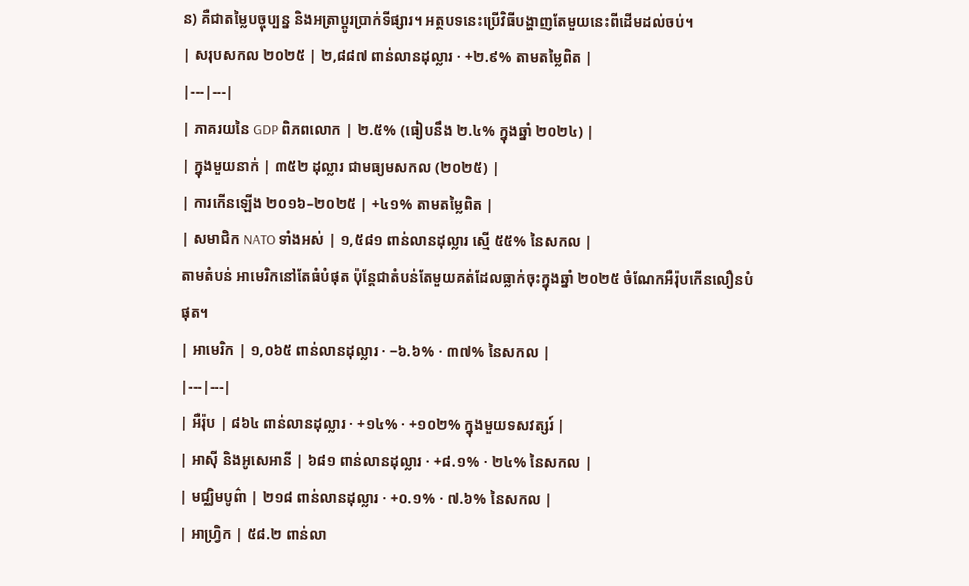ន) គឺជាតម្លៃបច្ចុប្បន្ន និងអត្រាប្តូរប្រាក់ទីផ្សារ។ អត្ថបទនេះប្រើវិធីបង្ហាញតែមួយនេះពីដើមដល់ចប់។
| សរុបសកល ២០២៥ | ២,៨៨៧ ពាន់លានដុល្លារ · +២.៩% តាមតម្លៃពិត |
|---|---|
| ភាគរយនៃ GDP ពិភពលោក | ២.៥% (ធៀបនឹង ២.៤% ក្នុងឆ្នាំ ២០២៤) |
| ក្នុងមួយនាក់ | ៣៥២ ដុល្លារ ជាមធ្យមសកល (២០២៥) |
| ការកើនឡើង ២០១៦–២០២៥ | +៤១% តាមតម្លៃពិត |
| សមាជិក NATO ទាំងអស់ | ១,៥៨១ ពាន់លានដុល្លារ ស្មើ ៥៥% នៃសកល |
តាមតំបន់ អាមេរិកនៅតែធំបំផុត ប៉ុន្តែជាតំបន់តែមួយគត់ដែលធ្លាក់ចុះក្នុងឆ្នាំ ២០២៥ ចំណែកអឺរ៉ុបកើនលឿនបំផុត។
| អាមេរិក | ១,០៦៥ ពាន់លានដុល្លារ · −៦.៦% · ៣៧% នៃសកល |
|---|---|
| អឺរ៉ុប | ៨៦៤ ពាន់លានដុល្លារ · +១៤% · +១០២% ក្នុងមួយទសវត្សរ៍ |
| អាស៊ី និងអូសេអានី | ៦៨១ ពាន់លានដុល្លារ · +៨.១% · ២៤% នៃសកល |
| មជ្ឈិមបូព៌ា | ២១៨ ពាន់លានដុល្លារ · +០.១% · ៧.៦% នៃសកល |
| អាហ្វ្រិក | ៥៨.២ ពាន់លា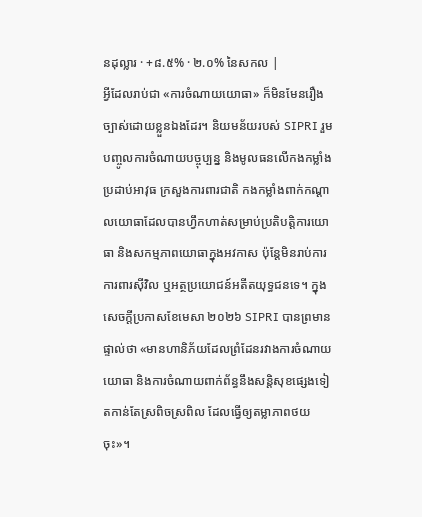នដុល្លារ · +៨.៥% · ២.០% នៃសកល |
អ្វីដែលរាប់ជា «ការចំណាយយោធា» ក៏មិនមែនរឿងច្បាស់ដោយខ្លួនឯងដែរ។ និយមន័យរបស់ SIPRI រួមបញ្ចូលការចំណាយបច្ចុប្បន្ន និងមូលធនលើកងកម្លាំងប្រដាប់អាវុធ ក្រសួងការពារជាតិ កងកម្លាំងពាក់កណ្តាលយោធាដែលបានហ្វឹកហាត់សម្រាប់ប្រតិបត្តិការយោធា និងសកម្មភាពយោធាក្នុងអវកាស ប៉ុន្តែមិនរាប់ការការពារស៊ីវិល ឬអត្ថប្រយោជន៍អតីតយុទ្ធជនទេ។ ក្នុងសេចក្តីប្រកាសខែមេសា ២០២៦ SIPRI បានព្រមានផ្ទាល់ថា «មានហានិភ័យដែលព្រំដែនរវាងការចំណាយយោធា និងការចំណាយពាក់ព័ន្ធនឹងសន្តិសុខផ្សេងទៀតកាន់តែស្រពិចស្រពិល ដែលធ្វើឲ្យតម្លាភាពថយចុះ»។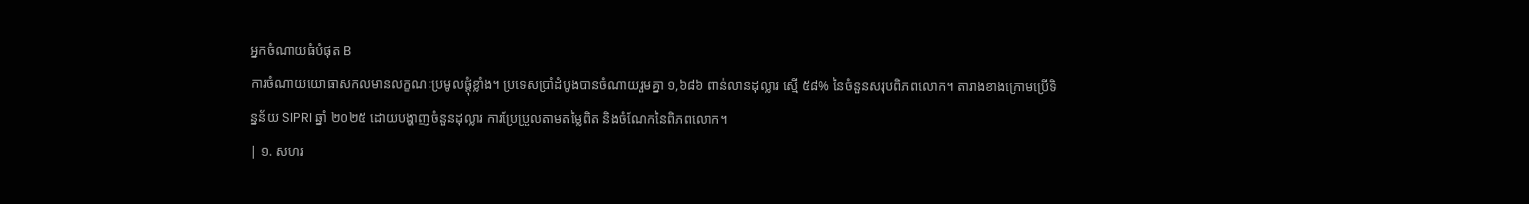អ្នកចំណាយធំបំផុត B
ការចំណាយយោធាសកលមានលក្ខណៈប្រមូលផ្តុំខ្លាំង។ ប្រទេសប្រាំដំបូងបានចំណាយរួមគ្នា ១,៦៨៦ ពាន់លានដុល្លារ ស្មើ ៥៨% នៃចំនួនសរុបពិភពលោក។ តារាងខាងក្រោមប្រើទិន្នន័យ SIPRI ឆ្នាំ ២០២៥ ដោយបង្ហាញចំនួនដុល្លារ ការប្រែប្រួលតាមតម្លៃពិត និងចំណែកនៃពិភពលោក។
| ១. សហរ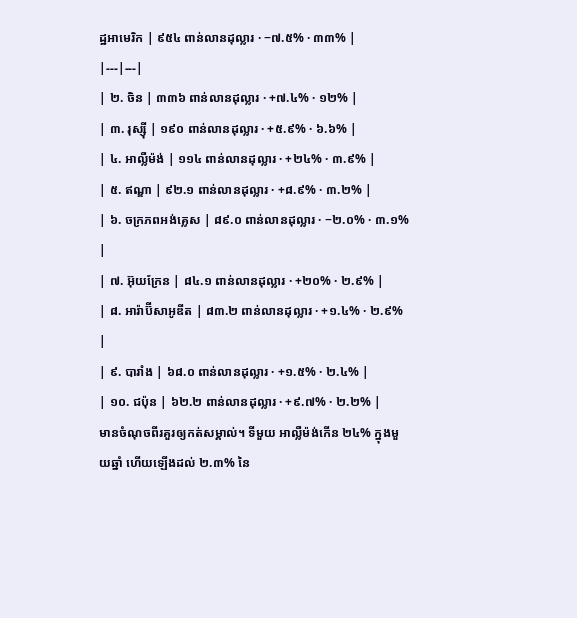ដ្ឋអាមេរិក | ៩៥៤ ពាន់លានដុល្លារ · −៧.៥% · ៣៣% |
|---|---|
| ២. ចិន | ៣៣៦ ពាន់លានដុល្លារ · +៧.៤% · ១២% |
| ៣. រុស្ស៊ី | ១៩០ ពាន់លានដុល្លារ · +៥.៩% · ៦.៦% |
| ៤. អាល្លឺម៉ង់ | ១១៤ ពាន់លានដុល្លារ · +២៤% · ៣.៩% |
| ៥. ឥណ្ឌា | ៩២.១ ពាន់លានដុល្លារ · +៨.៩% · ៣.២% |
| ៦. ចក្រភពអង់គ្លេស | ៨៩.០ ពាន់លានដុល្លារ · −២.០% · ៣.១% |
| ៧. អ៊ុយក្រែន | ៨៤.១ ពាន់លានដុល្លារ · +២០% · ២.៩% |
| ៨. អារ៉ាប៊ីសាអូឌីត | ៨៣.២ ពាន់លានដុល្លារ · +១.៤% · ២.៩% |
| ៩. បារាំង | ៦៨.០ ពាន់លានដុល្លារ · +១.៥% · ២.៤% |
| ១០. ជប៉ុន | ៦២.២ ពាន់លានដុល្លារ · +៩.៧% · ២.២% |
មានចំណុចពីរគួរឲ្យកត់សម្គាល់។ ទីមួយ អាល្លឺម៉ង់កើន ២៤% ក្នុងមួយឆ្នាំ ហើយឡើងដល់ ២.៣% នៃ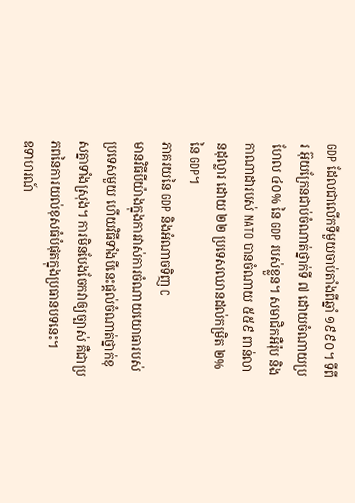GDP ដែលជាលើកទីមួយចាប់តាំងពីឆ្នាំ ១៩៩០។ ទីពីរ អ៊ុយក្រែនជាប់ចំណាត់ថ្នាក់ទី ៧ ដោយចំណាយប្រហែល ៤០% នៃ GDP របស់ខ្លួន។ សមាជិកអឺរ៉ុប និងកាណាដារបស់ NATO បានចំណាយ ៥៥៩ ពាន់លានដុល្លារ ដោយ ២២ ប្រទេសឈានដល់កម្រិត ២% នៃ GDP។
ភាគរយនៃ GDP និងអំណាចទិញ C
មានវិធីបីយ៉ាងក្នុងការវាស់ការចំណាយយោធារបស់ប្រទេសមួយ ហើយវិធីទាំងបីនេះផ្តល់ចំណាត់ថ្នាក់ខុសគ្នាទាំងស្រុង។ ការមិនបែងចែកវាឲ្យច្បាស់ គឺជាប្រភពនៃការយល់ខុសធំបំផុតក្នុងប្រធានបទនេះ។
ឧទាហរណ៍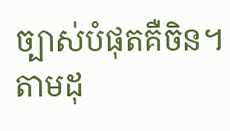ច្បាស់បំផុតគឺចិន។ តាមដុ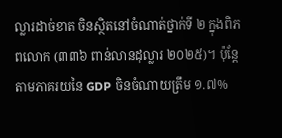ល្លារដាច់ខាត ចិនស្ថិតនៅចំណាត់ថ្នាក់ទី ២ ក្នុងពិភពលោក (៣៣៦ ពាន់លានដុល្លារ ២០២៥)។ ប៉ុន្តែតាមភាគរយនៃ GDP ចិនចំណាយត្រឹម ១.៧%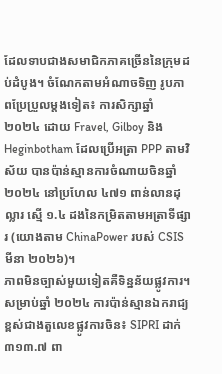ដែលទាបជាងសមាជិកភាគច្រើននៃក្រុមដប់ដំបូង។ ចំណែកតាមអំណាចទិញ រូបភាពប្រែប្រួលម្តងទៀត៖ ការសិក្សាឆ្នាំ ២០២៤ ដោយ Fravel, Gilboy និង Heginbotham ដែលប្រើអត្រា PPP តាមវិស័យ បានប៉ាន់ស្មានការចំណាយចិនឆ្នាំ ២០២៤ នៅប្រហែល ៤៧១ ពាន់លានដុល្លារ ស្មើ ១.៤ ដងនៃកម្រិតតាមអត្រាទីផ្សារ (យោងតាម ChinaPower របស់ CSIS មីនា ២០២៦)។
ភាពមិនច្បាស់មួយទៀតគឺទិន្នន័យផ្លូវការ។ សម្រាប់ឆ្នាំ ២០២៤ ការប៉ាន់ស្មានឯករាជ្យខ្ពស់ជាងតួលេខផ្លូវការចិន៖ SIPRI ដាក់ ៣១៣.៧ ពា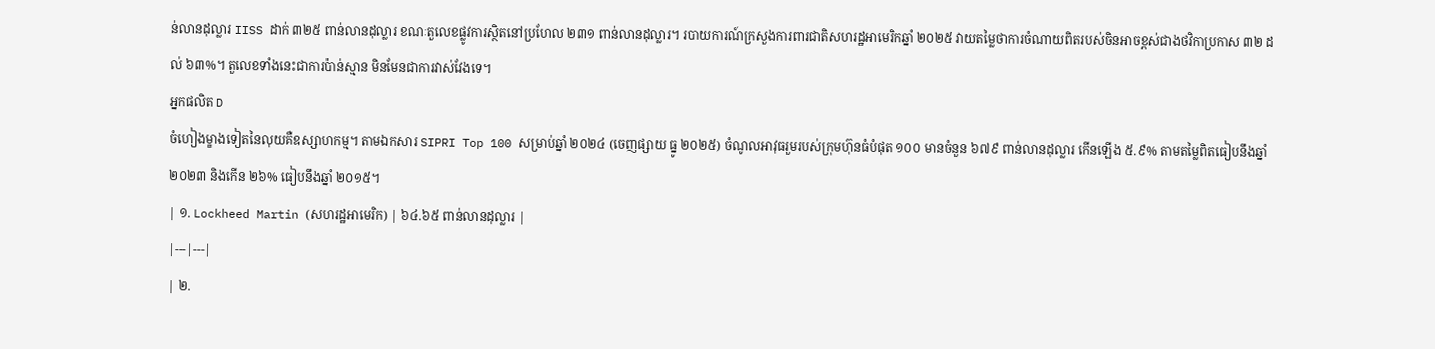ន់លានដុល្លារ IISS ដាក់ ៣២៥ ពាន់លានដុល្លារ ខណៈតួលេខផ្លូវការស្ថិតនៅប្រហែល ២៣១ ពាន់លានដុល្លារ។ របាយការណ៍ក្រសួងការពារជាតិសហរដ្ឋអាមេរិកឆ្នាំ ២០២៥ វាយតម្លៃថាការចំណាយពិតរបស់ចិនអាចខ្ពស់ជាងថវិកាប្រកាស ៣២ ដល់ ៦៣%។ តួលេខទាំងនេះជាការប៉ាន់ស្មាន មិនមែនជាការវាស់វែងទេ។
អ្នកផលិត D
ចំហៀងម្ខាងទៀតនៃលុយគឺឧស្សាហកម្ម។ តាមឯកសារ SIPRI Top 100 សម្រាប់ឆ្នាំ ២០២៤ (ចេញផ្សាយ ធ្នូ ២០២៥) ចំណូលអាវុធរួមរបស់ក្រុមហ៊ុនធំបំផុត ១០០ មានចំនួន ៦៧៩ ពាន់លានដុល្លារ កើនឡើង ៥.៩% តាមតម្លៃពិតធៀបនឹងឆ្នាំ ២០២៣ និងកើន ២៦% ធៀបនឹងឆ្នាំ ២០១៥។
| ១. Lockheed Martin (សហរដ្ឋអាមេរិក) | ៦៤.៦៥ ពាន់លានដុល្លារ |
|---|---|
| ២.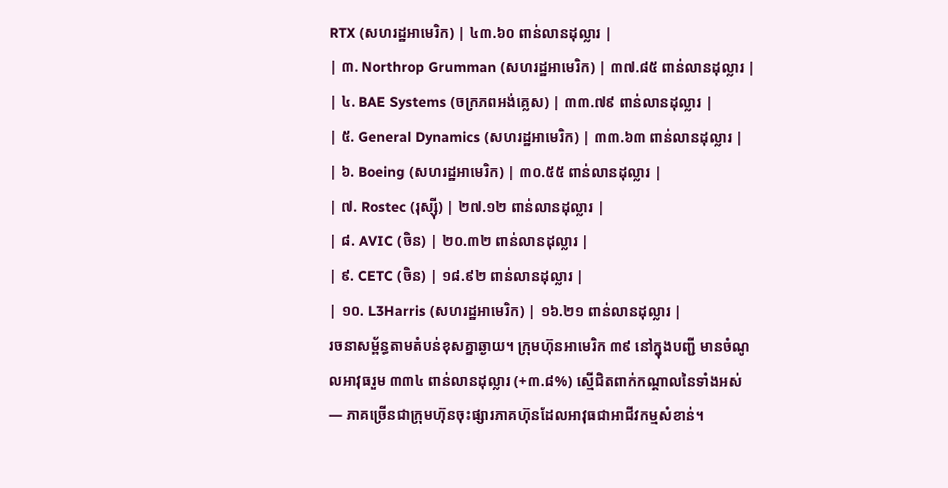RTX (សហរដ្ឋអាមេរិក) | ៤៣.៦០ ពាន់លានដុល្លារ |
| ៣. Northrop Grumman (សហរដ្ឋអាមេរិក) | ៣៧.៨៥ ពាន់លានដុល្លារ |
| ៤. BAE Systems (ចក្រភពអង់គ្លេស) | ៣៣.៧៩ ពាន់លានដុល្លារ |
| ៥. General Dynamics (សហរដ្ឋអាមេរិក) | ៣៣.៦៣ ពាន់លានដុល្លារ |
| ៦. Boeing (សហរដ្ឋអាមេរិក) | ៣០.៥៥ ពាន់លានដុល្លារ |
| ៧. Rostec (រុស្ស៊ី) | ២៧.១២ ពាន់លានដុល្លារ |
| ៨. AVIC (ចិន) | ២០.៣២ ពាន់លានដុល្លារ |
| ៩. CETC (ចិន) | ១៨.៩២ ពាន់លានដុល្លារ |
| ១០. L3Harris (សហរដ្ឋអាមេរិក) | ១៦.២១ ពាន់លានដុល្លារ |
រចនាសម្ព័ន្ធតាមតំបន់ខុសគ្នាឆ្ងាយ។ ក្រុមហ៊ុនអាមេរិក ៣៩ នៅក្នុងបញ្ជី មានចំណូលអាវុធរួម ៣៣៤ ពាន់លានដុល្លារ (+៣.៨%) ស្មើជិតពាក់កណ្តាលនៃទាំងអស់ — ភាគច្រើនជាក្រុមហ៊ុនចុះផ្សារភាគហ៊ុនដែលអាវុធជាអាជីវកម្មសំខាន់។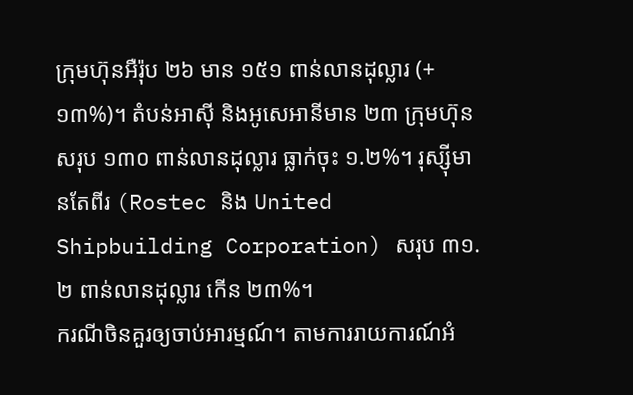ក្រុមហ៊ុនអឺរ៉ុប ២៦ មាន ១៥១ ពាន់លានដុល្លារ (+១៣%)។ តំបន់អាស៊ី និងអូសេអានីមាន ២៣ ក្រុមហ៊ុន សរុប ១៣០ ពាន់លានដុល្លារ ធ្លាក់ចុះ ១.២%។ រុស្ស៊ីមានតែពីរ (Rostec និង United Shipbuilding Corporation) សរុប ៣១.២ ពាន់លានដុល្លារ កើន ២៣%។
ករណីចិនគួរឲ្យចាប់អារម្មណ៍។ តាមការរាយការណ៍អំ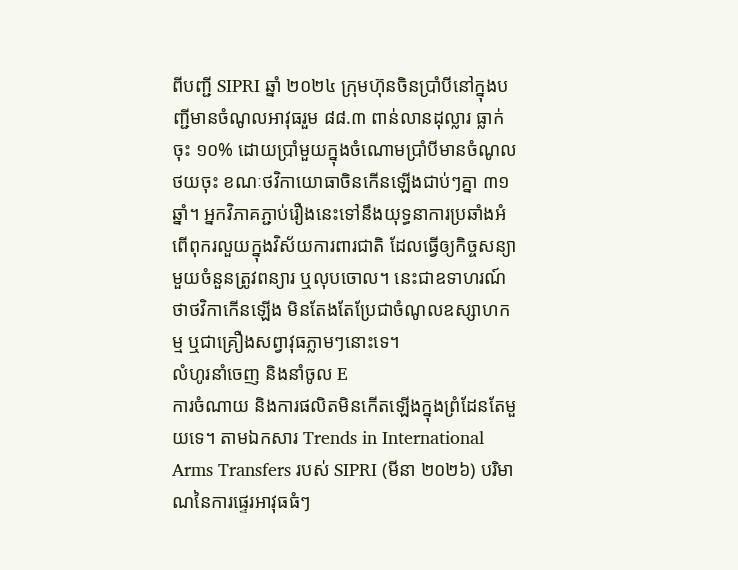ពីបញ្ជី SIPRI ឆ្នាំ ២០២៤ ក្រុមហ៊ុនចិនប្រាំបីនៅក្នុងបញ្ជីមានចំណូលអាវុធរួម ៨៨.៣ ពាន់លានដុល្លារ ធ្លាក់ចុះ ១០% ដោយប្រាំមួយក្នុងចំណោមប្រាំបីមានចំណូលថយចុះ ខណៈថវិកាយោធាចិនកើនឡើងជាប់ៗគ្នា ៣១ ឆ្នាំ។ អ្នកវិភាគភ្ជាប់រឿងនេះទៅនឹងយុទ្ធនាការប្រឆាំងអំពើពុករលួយក្នុងវិស័យការពារជាតិ ដែលធ្វើឲ្យកិច្ចសន្យាមួយចំនួនត្រូវពន្យារ ឬលុបចោល។ នេះជាឧទាហរណ៍ថាថវិកាកើនឡើង មិនតែងតែប្រែជាចំណូលឧស្សាហកម្ម ឬជាគ្រឿងសព្វាវុធភ្លាមៗនោះទេ។
លំហូរនាំចេញ និងនាំចូល E
ការចំណាយ និងការផលិតមិនកើតឡើងក្នុងព្រំដែនតែមួយទេ។ តាមឯកសារ Trends in International Arms Transfers របស់ SIPRI (មីនា ២០២៦) បរិមាណនៃការផ្ទេរអាវុធធំៗ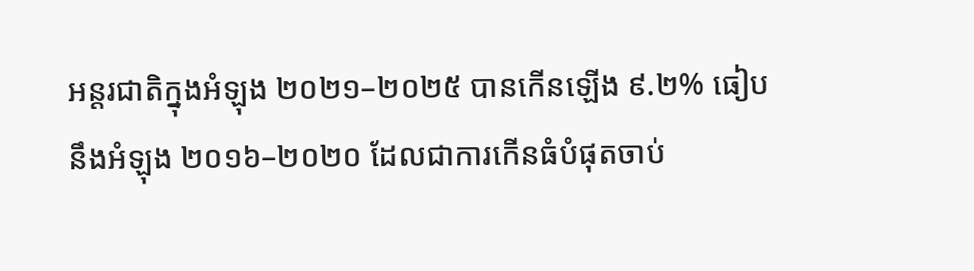អន្តរជាតិក្នុងអំឡុង ២០២១–២០២៥ បានកើនឡើង ៩.២% ធៀបនឹងអំឡុង ២០១៦–២០២០ ដែលជាការកើនធំបំផុតចាប់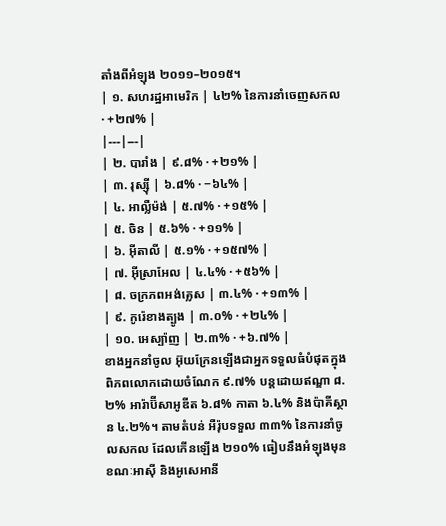តាំងពីអំឡុង ២០១១–២០១៥។
| ១. សហរដ្ឋអាមេរិក | ៤២% នៃការនាំចេញសកល · +២៧% |
|---|---|
| ២. បារាំង | ៩.៨% · +២១% |
| ៣. រុស្ស៊ី | ៦.៨% · −៦៤% |
| ៤. អាល្លឺម៉ង់ | ៥.៧% · +១៥% |
| ៥. ចិន | ៥.៦% · +១១% |
| ៦. អ៊ីតាលី | ៥.១% · +១៥៧% |
| ៧. អ៊ីស្រាអែល | ៤.៤% · +៥៦% |
| ៨. ចក្រភពអង់គ្លេស | ៣.៤% · +១៣% |
| ៩. កូរ៉េខាងត្បូង | ៣.០% · +២៤% |
| ១០. អេស្ប៉ាញ | ២.៣% · +៦.៧% |
ខាងអ្នកនាំចូល អ៊ុយក្រែនឡើងជាអ្នកទទួលធំបំផុតក្នុងពិភពលោកដោយចំណែក ៩.៧% បន្តដោយឥណ្ឌា ៨.២% អារ៉ាប៊ីសាអូឌីត ៦.៨% កាតា ៦.៤% និងប៉ាគីស្ថាន ៤.២%។ តាមតំបន់ អឺរ៉ុបទទួល ៣៣% នៃការនាំចូលសកល ដែលកើនឡើង ២១០% ធៀបនឹងអំឡុងមុន ខណៈអាស៊ី និងអូសេអានី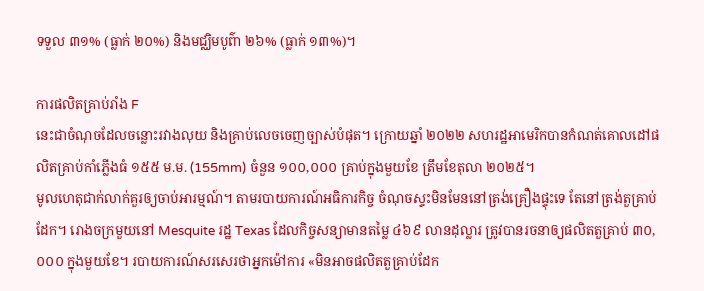ទទួល ៣១% (ធ្លាក់ ២០%) និងមជ្ឈិមបូព៌ា ២៦% (ធ្លាក់ ១៣%)។

ការផលិតគ្រាប់រាំង F
នេះជាចំណុចដែលចន្លោះរវាងលុយ និងគ្រាប់លេចចេញច្បាស់បំផុត។ ក្រោយឆ្នាំ ២០២២ សហរដ្ឋអាមេរិកបានកំណត់គោលដៅផលិតគ្រាប់កាំភ្លើងធំ ១៥៥ ម.ម. (155mm) ចំនួន ១០០,០០០ គ្រាប់ក្នុងមួយខែ ត្រឹមខែតុលា ២០២៥។
មូលហេតុជាក់លាក់គួរឲ្យចាប់អារម្មណ៍។ តាមរបាយការណ៍អធិការកិច្ច ចំណុចស្ទះមិនមែននៅត្រង់គ្រឿងផ្ទុះទេ តែនៅត្រង់តួគ្រាប់ដែក។ រោងចក្រមួយនៅ Mesquite រដ្ឋ Texas ដែលកិច្ចសន្យាមានតម្លៃ ៤៦៩ លានដុល្លារ ត្រូវបានរចនាឲ្យផលិតតួគ្រាប់ ៣០,០០០ ក្នុងមួយខែ។ របាយការណ៍សរសេរថាអ្នកម៉ៅការ «មិនអាចផលិតតួគ្រាប់ដែក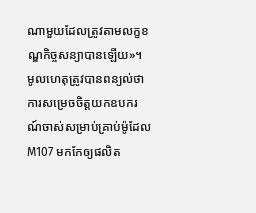ណាមួយដែលត្រូវតាមលក្ខខណ្ឌកិច្ចសន្យាបានឡើយ»។ មូលហេតុត្រូវបានពន្យល់ថាការសម្រេចចិត្តយកឧបករណ៍ចាស់សម្រាប់គ្រាប់ម៉ូដែល M107 មកកែឲ្យផលិត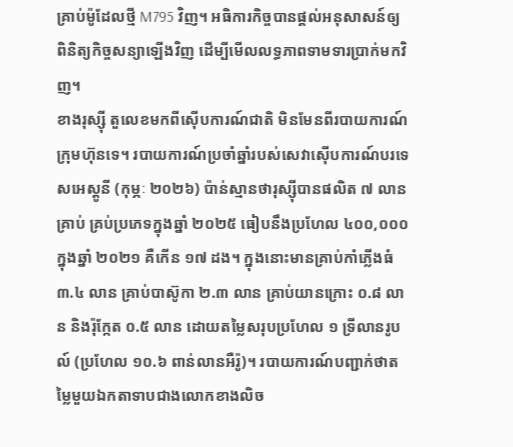គ្រាប់ម៉ូដែលថ្មី M795 វិញ។ អធិការកិច្ចបានផ្តល់អនុសាសន៍ឲ្យពិនិត្យកិច្ចសន្យាឡើងវិញ ដើម្បីមើលលទ្ធភាពទាមទារប្រាក់មកវិញ។
ខាងរុស្ស៊ី តួលេខមកពីស៊ើបការណ៍ជាតិ មិនមែនពីរបាយការណ៍ក្រុមហ៊ុនទេ។ របាយការណ៍ប្រចាំឆ្នាំរបស់សេវាស៊ើបការណ៍បរទេសអេស្តូនី (កុម្ភៈ ២០២៦) ប៉ាន់ស្មានថារុស្ស៊ីបានផលិត ៧ លានគ្រាប់ គ្រប់ប្រភេទក្នុងឆ្នាំ ២០២៥ ធៀបនឹងប្រហែល ៤០០,០០០ ក្នុងឆ្នាំ ២០២១ គឺកើន ១៧ ដង។ ក្នុងនោះមានគ្រាប់កាំភ្លើងធំ ៣.៤ លាន គ្រាប់បាស៊ូកា ២.៣ លាន គ្រាប់យានក្រោះ ០.៨ លាន និងរ៉ុក្កែត ០.៥ លាន ដោយតម្លៃសរុបប្រហែល ១ ទ្រីលានរូបល៍ (ប្រហែល ១០.៦ ពាន់លានអឺរ៉ូ)។ របាយការណ៍បញ្ជាក់ថាតម្លៃមួយឯកតាទាបជាងលោកខាងលិច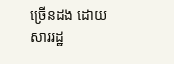ច្រើនដង ដោយសាររដ្ឋ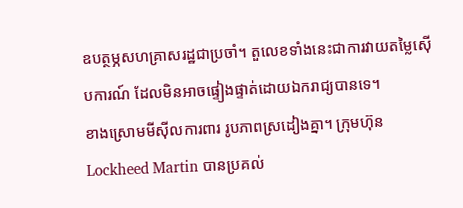ឧបត្ថម្ភសហគ្រាសរដ្ឋជាប្រចាំ។ តួលេខទាំងនេះជាការវាយតម្លៃស៊ើបការណ៍ ដែលមិនអាចផ្ទៀងផ្ទាត់ដោយឯករាជ្យបានទេ។
ខាងស្រោមមីស៊ីលការពារ រូបភាពស្រដៀងគ្នា។ ក្រុមហ៊ុន Lockheed Martin បានប្រគល់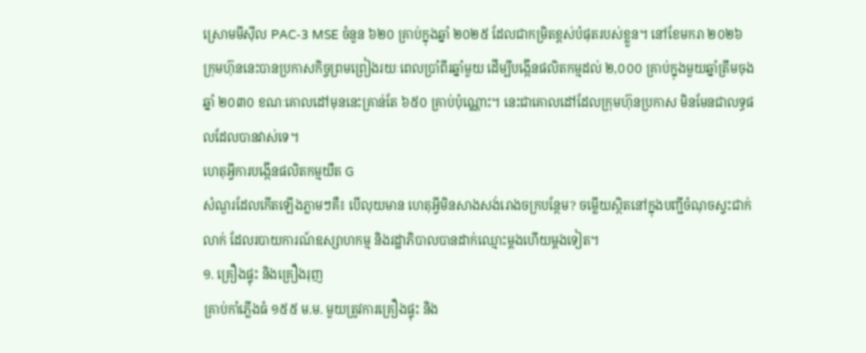ស្រោមមីស៊ីល PAC-3 MSE ចំនួន ៦២០ គ្រាប់ក្នុងឆ្នាំ ២០២៥ ដែលជាកម្រិតខ្ពស់បំផុតរបស់ខ្លួន។ នៅខែមករា ២០២៦ ក្រុមហ៊ុននេះបានប្រកាសកិច្ចព្រមព្រៀងរយៈពេលប្រាំពីរឆ្នាំមួយ ដើម្បីបង្កើនផលិតកម្មដល់ ២,០០០ គ្រាប់ក្នុងមួយឆ្នាំត្រឹមចុងឆ្នាំ ២០៣០ ខណៈគោលដៅមុននេះគ្រាន់តែ ៦៥០ គ្រាប់ប៉ុណ្ណោះ។ នេះជាគោលដៅដែលក្រុមហ៊ុនប្រកាស មិនមែនជាលទ្ធផលដែលបានវាស់ទេ។
ហេតុអ្វីការបង្កើនផលិតកម្មយឺត G
សំណួរដែលកើតឡើងភ្លាមៗគឺ៖ បើលុយមាន ហេតុអ្វីមិនសាងសង់រោងចក្របន្ថែម? ចម្លើយស្ថិតនៅក្នុងបញ្ជីចំណុចស្ទះជាក់លាក់ ដែលរបាយការណ៍ឧស្សាហកម្ម និងរដ្ឋាភិបាលបានដាក់ឈ្មោះម្តងហើយម្តងទៀត។
១. គ្រឿងផ្ទុះ និងគ្រឿងរុញ
គ្រាប់កាំភ្លើងធំ ១៥៥ ម.ម. មួយត្រូវការគ្រឿងផ្ទុះ និង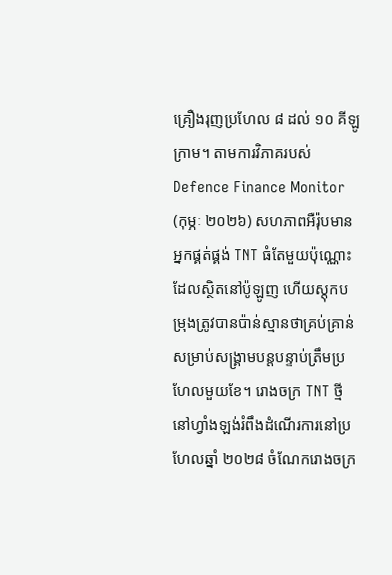គ្រឿងរុញប្រហែល ៨ ដល់ ១០ គីឡូក្រាម។ តាមការវិភាគរបស់ Defence Finance Monitor (កុម្ភៈ ២០២៦) សហភាពអឺរ៉ុបមានអ្នកផ្គត់ផ្គង់ TNT ធំតែមួយប៉ុណ្ណោះ ដែលស្ថិតនៅប៉ូឡូញ ហើយស្តុកបម្រុងត្រូវបានប៉ាន់ស្មានថាគ្រប់គ្រាន់សម្រាប់សង្គ្រាមបន្តបន្ទាប់ត្រឹមប្រហែលមួយខែ។ រោងចក្រ TNT ថ្មីនៅហ្វាំងឡង់រំពឹងដំណើរការនៅប្រហែលឆ្នាំ ២០២៨ ចំណែករោងចក្រ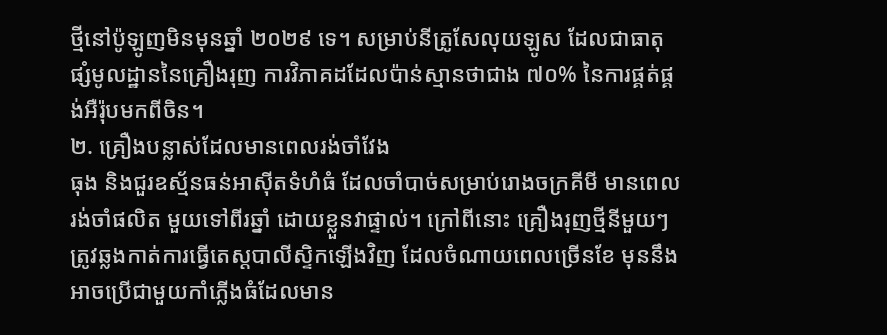ថ្មីនៅប៉ូឡូញមិនមុនឆ្នាំ ២០២៩ ទេ។ សម្រាប់នីត្រូសែលុយឡូស ដែលជាធាតុផ្សំមូលដ្ឋាននៃគ្រឿងរុញ ការវិភាគដដែលប៉ាន់ស្មានថាជាង ៧០% នៃការផ្គត់ផ្គង់អឺរ៉ុបមកពីចិន។
២. គ្រឿងបន្លាស់ដែលមានពេលរង់ចាំវែង
ធុង និងជួរឧស្ម័នធន់អាស៊ីតទំហំធំ ដែលចាំបាច់សម្រាប់រោងចក្រគីមី មានពេលរង់ចាំផលិត មួយទៅពីរឆ្នាំ ដោយខ្លួនវាផ្ទាល់។ ក្រៅពីនោះ គ្រឿងរុញថ្មីនីមួយៗត្រូវឆ្លងកាត់ការធ្វើតេស្តបាលីស្ទិកឡើងវិញ ដែលចំណាយពេលច្រើនខែ មុននឹងអាចប្រើជាមួយកាំភ្លើងធំដែលមាន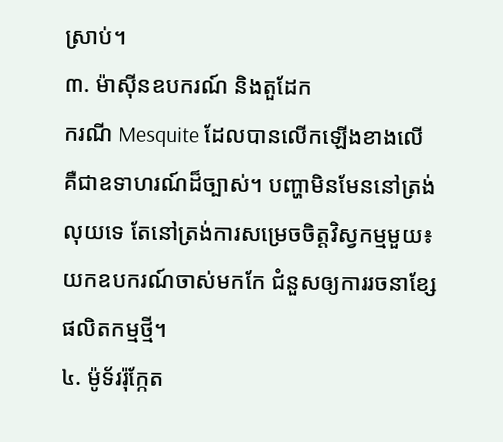ស្រាប់។
៣. ម៉ាស៊ីនឧបករណ៍ និងតួដែក
ករណី Mesquite ដែលបានលើកឡើងខាងលើ គឺជាឧទាហរណ៍ដ៏ច្បាស់។ បញ្ហាមិនមែននៅត្រង់លុយទេ តែនៅត្រង់ការសម្រេចចិត្តវិស្វកម្មមួយ៖ យកឧបករណ៍ចាស់មកកែ ជំនួសឲ្យការរចនាខ្សែផលិតកម្មថ្មី។
៤. ម៉ូទ័ររ៉ុក្កែត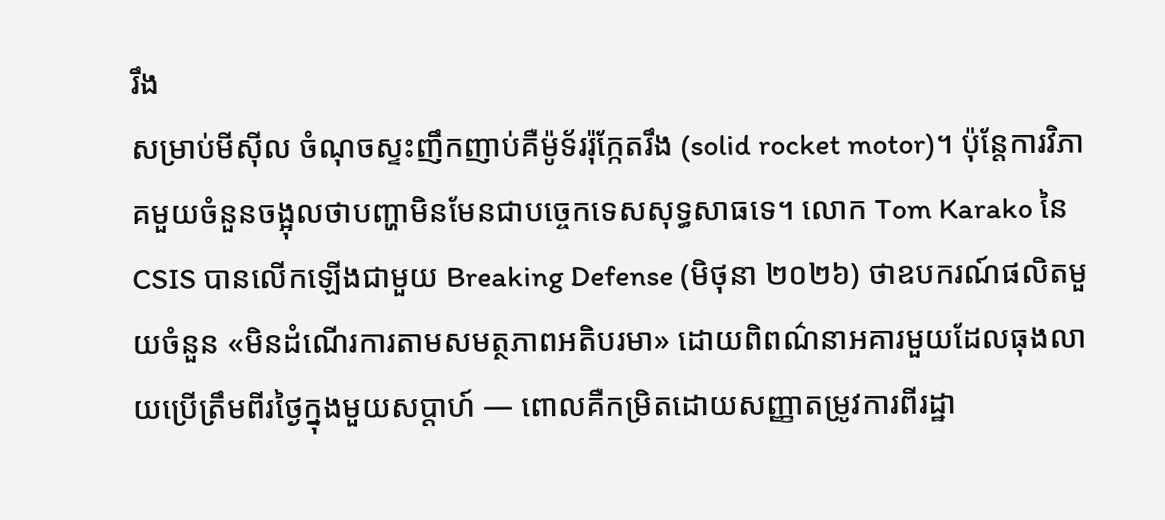រឹង
សម្រាប់មីស៊ីល ចំណុចស្ទះញឹកញាប់គឺម៉ូទ័ររ៉ុក្កែតរឹង (solid rocket motor)។ ប៉ុន្តែការវិភាគមួយចំនួនចង្អុលថាបញ្ហាមិនមែនជាបច្ចេកទេសសុទ្ធសាធទេ។ លោក Tom Karako នៃ CSIS បានលើកឡើងជាមួយ Breaking Defense (មិថុនា ២០២៦) ថាឧបករណ៍ផលិតមួយចំនួន «មិនដំណើរការតាមសមត្ថភាពអតិបរមា» ដោយពិពណ៌នាអគារមួយដែលធុងលាយប្រើត្រឹមពីរថ្ងៃក្នុងមួយសប្តាហ៍ — ពោលគឺកម្រិតដោយសញ្ញាតម្រូវការពីរដ្ឋា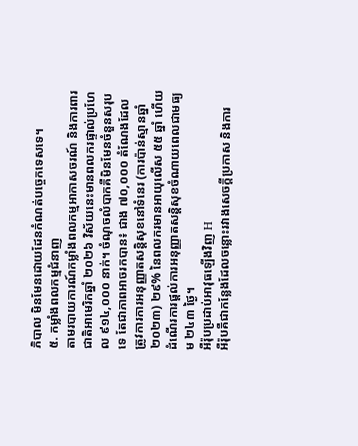ភិបាល មិនមែនដោយដែនកំណត់បច្ចេកទេសទេ។
៥. កម្លាំងពលកម្មជំនាញ
តាមរបាយការណ៍កម្លាំងពលកម្មអាកាសចរណ៍ និងការពារជាតិអាមេរិកឆ្នាំ ២០២៦ វិស័យនេះមានពលករផ្ទាល់ប្រហែល ៩១៤,០០០ នាក់។ ចំណុចលំបាកគឺមិនមែនចំនួនសរុបទេ តែជាភាពអាចរកបាន៖ ជាង ៧០,០០០ តំណែងដែលត្រូវការការអនុញ្ញាតសន្តិសុខនៅទំនេរ (ការប៉ាន់ស្មានឆ្នាំ ២០២៣) ២៩% នៃពលករមានអាយុលើស ៥៥ ឆ្នាំ ហើយដំណើរការផ្តល់ការអនុញ្ញាតសន្តិសុខចំណាយពេលជាមធ្យម ២៤៣ ថ្ងៃ។
អឺរ៉ុបប្រដាប់អាវុធឡើងវិញ H
អឺរ៉ុបគឺជាកន្លែងដែលចន្លោះរវាងសេចក្តីប្រកាស និងការ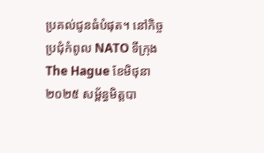ប្រគល់ជូនធំបំផុត។ នៅកិច្ចប្រជុំកំពូល NATO ទីក្រុង The Hague ខែមិថុនា ២០២៥ សម្ព័ន្ធមិត្តបា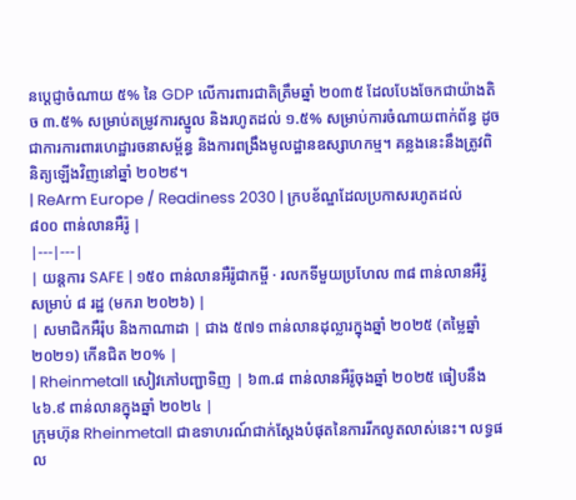នប្តេជ្ញាចំណាយ ៥% នៃ GDP លើការពារជាតិត្រឹមឆ្នាំ ២០៣៥ ដែលបែងចែកជាយ៉ាងតិច ៣.៥% សម្រាប់តម្រូវការស្នូល និងរហូតដល់ ១.៥% សម្រាប់ការចំណាយពាក់ព័ន្ធ ដូចជាការការពារហេដ្ឋារចនាសម្ព័ន្ធ និងការពង្រឹងមូលដ្ឋានឧស្សាហកម្ម។ គន្លងនេះនឹងត្រូវពិនិត្យឡើងវិញនៅឆ្នាំ ២០២៩។
| ReArm Europe / Readiness 2030 | ក្របខ័ណ្ឌដែលប្រកាសរហូតដល់ ៨០០ ពាន់លានអឺរ៉ូ |
|---|---|
| យន្តការ SAFE | ១៥០ ពាន់លានអឺរ៉ូជាកម្ចី · រលកទីមួយប្រហែល ៣៨ ពាន់លានអឺរ៉ូសម្រាប់ ៨ រដ្ឋ (មករា ២០២៦) |
| សមាជិកអឺរ៉ុប និងកាណាដា | ជាង ៥៧១ ពាន់លានដុល្លារក្នុងឆ្នាំ ២០២៥ (តម្លៃឆ្នាំ ២០២១) កើនជិត ២០% |
| Rheinmetall សៀវភៅបញ្ជាទិញ | ៦៣.៨ ពាន់លានអឺរ៉ូចុងឆ្នាំ ២០២៥ ធៀបនឹង ៤៦.៩ ពាន់លានក្នុងឆ្នាំ ២០២៤ |
ក្រុមហ៊ុន Rheinmetall ជាឧទាហរណ៍ជាក់ស្តែងបំផុតនៃការរីកលូតលាស់នេះ។ លទ្ធផល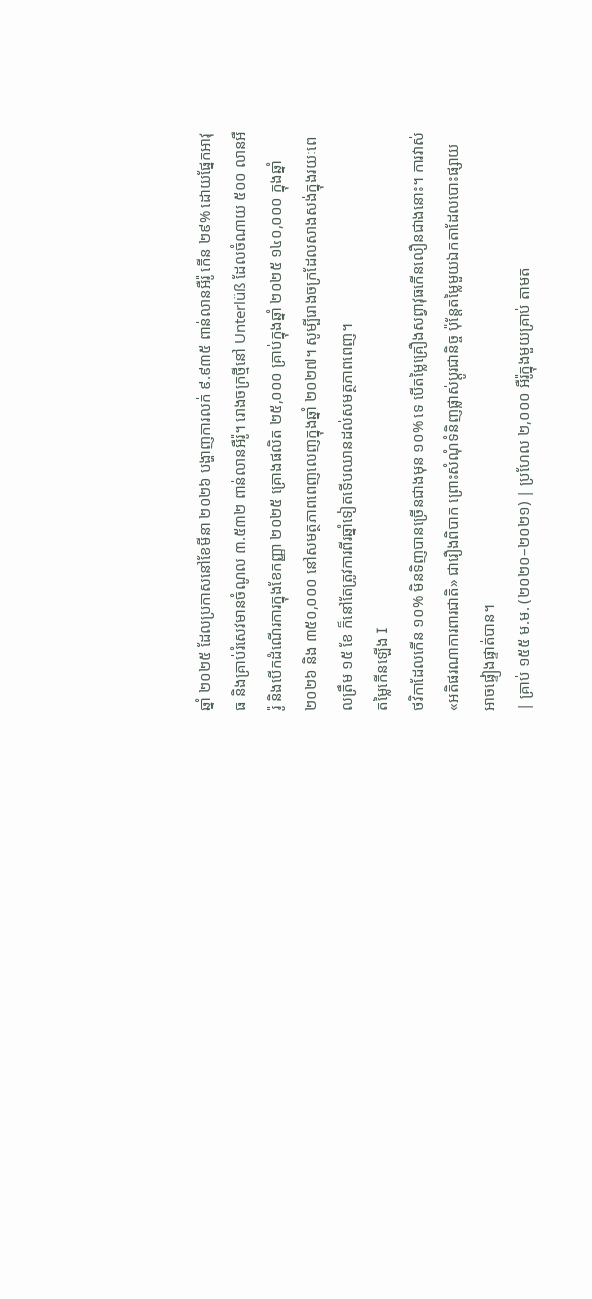ឆ្នាំ ២០២៥ ដែលប្រកាសនៅខែមីនា ២០២៦ បង្ហាញការលក់ ៩.៩៣៥ ពាន់លានអឺរ៉ូ កើន ២៩% ដោយផ្នែកអាវុធ និងគ្រាប់រំសេវមានចំណូល ៣.៥៣២ ពាន់លានអឺរ៉ូ។ រោងចក្រថ្មីនៅ Unterlüß ដែលចំណាយ ៥០០ លានអឺរ៉ូ និងបើកដំណើរការក្នុងខែកញ្ញា ២០២៥ គ្រោងផលិត ២៥,០០០ គ្រាប់ក្នុងឆ្នាំ ២០២៥ ១៤០,០០០ ក្នុងឆ្នាំ ២០២៦ និង ៣៥០,០០០ នៅសមត្ថភាពពេញលេញក្នុងឆ្នាំ ២០២៧។ សូម្បីរោងចក្រដែលសាងសង់ក្នុងរយៈពេលត្រឹម ១៥ ខែ ក៏នៅតែត្រូវការពីរឆ្នាំទៀតទើបឈានដល់សមត្ថភាពពេញ។
តម្លៃកើនឡើង I
ថវិកាដែលកើន ១០% មិនទិញបានច្រើនជាងមុន ១០% ទេ បើតម្លៃគ្រឿងសព្វាវុធកើនលឿនជាងនោះ។ ការវាស់ «អតិផរណាការពារជាតិ» ជារឿងពិបាក ព្រោះសំណុំទំនិញផ្លាស់ប្តូរជានិច្ច ប៉ុន្តែតម្លៃមួយឯកតាដែលបោះផ្សាយ អាចផ្ទៀងផ្ទាត់បាន។
| គ្រាប់ ១៥៥ ម.ម. (២០២០–២០២១) | ប្រហែល ២,០០០ អឺរ៉ូក្នុងមួយគ្រាប់ តាមត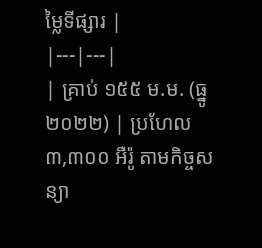ម្លៃទីផ្សារ |
|---|---|
| គ្រាប់ ១៥៥ ម.ម. (ធ្នូ ២០២២) | ប្រហែល ៣,៣០០ អឺរ៉ូ តាមកិច្ចសន្យា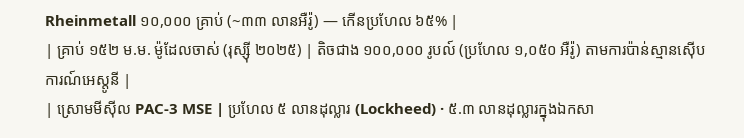Rheinmetall ១០,០០០ គ្រាប់ (~៣៣ លានអឺរ៉ូ) — កើនប្រហែល ៦៥% |
| គ្រាប់ ១៥២ ម.ម. ម៉ូដែលចាស់ (រុស្ស៊ី ២០២៥) | តិចជាង ១០០,០០០ រូបល៍ (ប្រហែល ១,០៥០ អឺរ៉ូ) តាមការប៉ាន់ស្មានស៊ើបការណ៍អេស្តូនី |
| ស្រោមមីស៊ីល PAC-3 MSE | ប្រហែល ៥ លានដុល្លារ (Lockheed) · ៥.៣ លានដុល្លារក្នុងឯកសា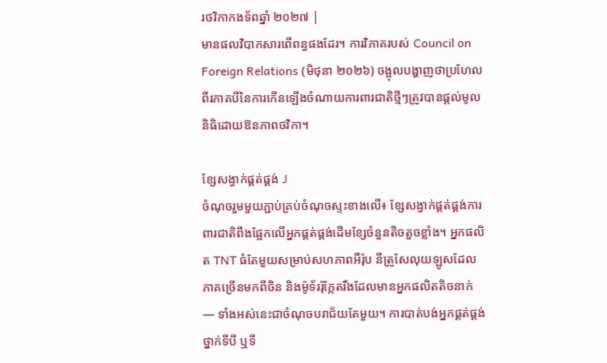រថវិកាកងទ័ពឆ្នាំ ២០២៧ |
មានផលវិបាកសារពើពន្ធផងដែរ។ ការវិភាគរបស់ Council on Foreign Relations (មិថុនា ២០២៦) ចង្អុលបង្ហាញថាប្រហែលពីរភាគបីនៃការកើនឡើងចំណាយការពារជាតិថ្មីៗត្រូវបានផ្តល់មូលនិធិដោយឱនភាពថវិកា។

ខ្សែសង្វាក់ផ្គត់ផ្គង់ J
ចំណុចរួមមួយភ្ជាប់គ្រប់ចំណុចស្ទះខាងលើ៖ ខ្សែសង្វាក់ផ្គត់ផ្គង់ការពារជាតិពឹងផ្អែកលើអ្នកផ្គត់ផ្គង់ដើមខ្សែចំនួនតិចតួចខ្លាំង។ អ្នកផលិត TNT ធំតែមួយសម្រាប់សហភាពអឺរ៉ុប នីត្រូសែលុយឡូសដែលភាគច្រើនមកពីចិន និងម៉ូទ័ររ៉ុក្កែតរឹងដែលមានអ្នកផលិតតិចនាក់ — ទាំងអស់នេះជាចំណុចបរាជ័យតែមួយ។ ការបាត់បង់អ្នកផ្គត់ផ្គង់ថ្នាក់ទីបី ឬទី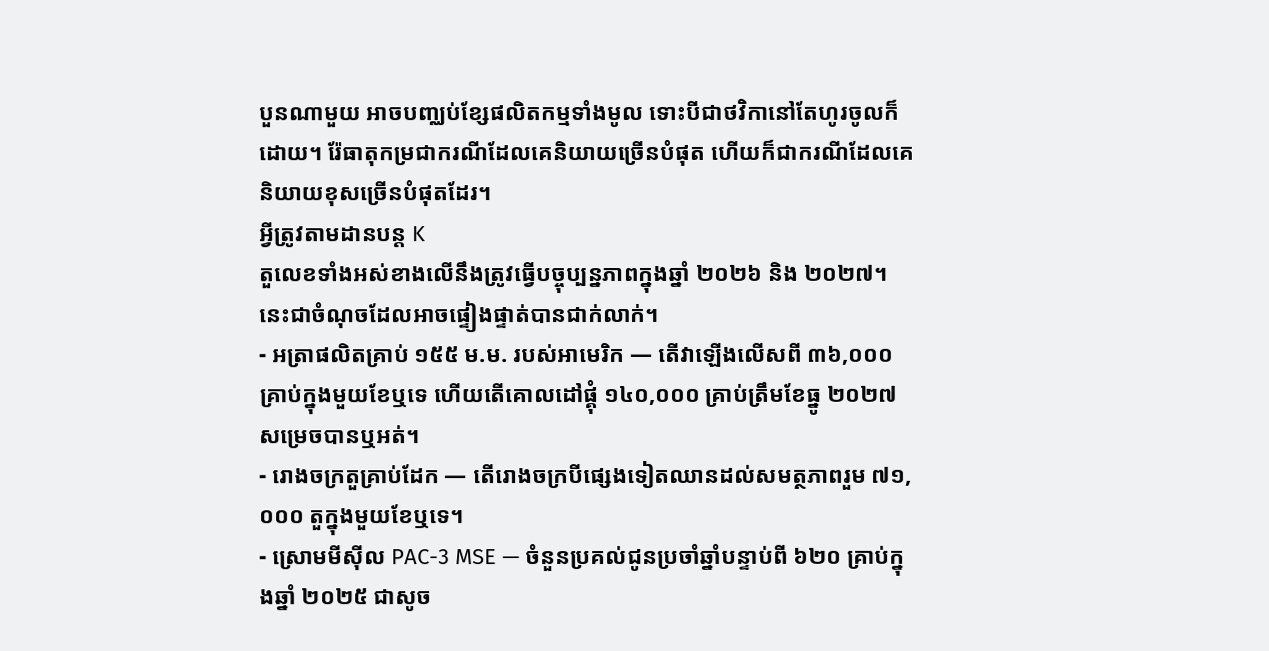បួនណាមួយ អាចបញ្ឈប់ខ្សែផលិតកម្មទាំងមូល ទោះបីជាថវិកានៅតែហូរចូលក៏ដោយ។ រ៉ែធាតុកម្រជាករណីដែលគេនិយាយច្រើនបំផុត ហើយក៏ជាករណីដែលគេនិយាយខុសច្រើនបំផុតដែរ។
អ្វីត្រូវតាមដានបន្ត K
តួលេខទាំងអស់ខាងលើនឹងត្រូវធ្វើបច្ចុប្បន្នភាពក្នុងឆ្នាំ ២០២៦ និង ២០២៧។ នេះជាចំណុចដែលអាចផ្ទៀងផ្ទាត់បានជាក់លាក់។
- អត្រាផលិតគ្រាប់ ១៥៥ ម.ម. របស់អាមេរិក — តើវាឡើងលើសពី ៣៦,០០០ គ្រាប់ក្នុងមួយខែឬទេ ហើយតើគោលដៅផ្គុំ ១៤០,០០០ គ្រាប់ត្រឹមខែធ្នូ ២០២៧ សម្រេចបានឬអត់។
- រោងចក្រតួគ្រាប់ដែក — តើរោងចក្របីផ្សេងទៀតឈានដល់សមត្ថភាពរួម ៧១,០០០ តួក្នុងមួយខែឬទេ។
- ស្រោមមីស៊ីល PAC-3 MSE — ចំនួនប្រគល់ជូនប្រចាំឆ្នាំបន្ទាប់ពី ៦២០ គ្រាប់ក្នុងឆ្នាំ ២០២៥ ជាសូច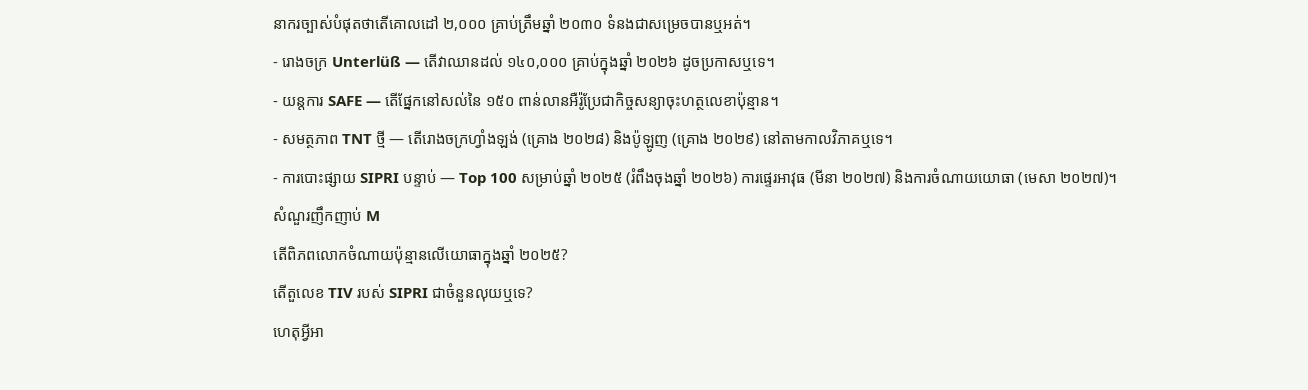នាករច្បាស់បំផុតថាតើគោលដៅ ២,០០០ គ្រាប់ត្រឹមឆ្នាំ ២០៣០ ទំនងជាសម្រេចបានឬអត់។
- រោងចក្រ Unterlüß — តើវាឈានដល់ ១៤០,០០០ គ្រាប់ក្នុងឆ្នាំ ២០២៦ ដូចប្រកាសឬទេ។
- យន្តការ SAFE — តើផ្នែកនៅសល់នៃ ១៥០ ពាន់លានអឺរ៉ូប្រែជាកិច្ចសន្យាចុះហត្ថលេខាប៉ុន្មាន។
- សមត្ថភាព TNT ថ្មី — តើរោងចក្រហ្វាំងឡង់ (គ្រោង ២០២៨) និងប៉ូឡូញ (គ្រោង ២០២៩) នៅតាមកាលវិភាគឬទេ។
- ការបោះផ្សាយ SIPRI បន្ទាប់ — Top 100 សម្រាប់ឆ្នាំ ២០២៥ (រំពឹងចុងឆ្នាំ ២០២៦) ការផ្ទេរអាវុធ (មីនា ២០២៧) និងការចំណាយយោធា (មេសា ២០២៧)។
សំណួរញឹកញាប់ M
តើពិភពលោកចំណាយប៉ុន្មានលើយោធាក្នុងឆ្នាំ ២០២៥?
តើតួលេខ TIV របស់ SIPRI ជាចំនួនលុយឬទេ?
ហេតុអ្វីអា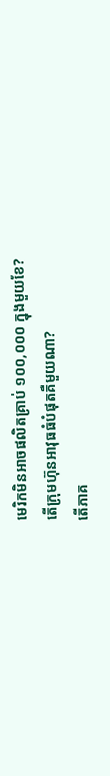មេរិកមិនអាចផលិតគ្រាប់ ១០០,០០០ ក្នុងមួយខែ?
តើក្រុមហ៊ុនអាវុធធំបំផុតគឺមួយណា?
តើភាគ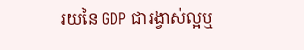រយនៃ GDP ជារង្វាស់ល្អឬ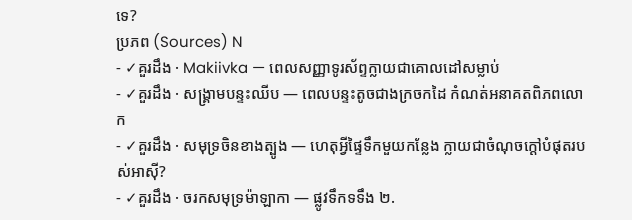ទេ?
ប្រភព (Sources) N
- ✓គួរដឹង · Makiivka — ពេលសញ្ញាទូរស័ព្ទក្លាយជាគោលដៅសម្លាប់
- ✓គួរដឹង · សង្គ្រាមបន្ទះឈីប — ពេលបន្ទះតូចជាងក្រចកដៃ កំណត់អនាគតពិភពលោក
- ✓គួរដឹង · សមុទ្រចិនខាងត្បូង — ហេតុអ្វីផ្ទៃទឹកមួយកន្លែង ក្លាយជាចំណុចក្តៅបំផុតរបស់អាស៊ី?
- ✓គួរដឹង · ចរកសមុទ្រម៉ាឡាកា — ផ្លូវទឹកទទឹង ២.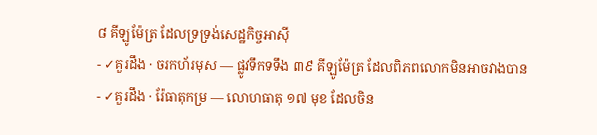៨ គីឡូម៉ែត្រ ដែលទ្រទ្រង់សេដ្ឋកិច្ចអាស៊ី
- ✓គួរដឹង · ចរកហ័រមុស — ផ្លូវទឹកទទឹង ៣៩ គីឡូម៉ែត្រ ដែលពិភពលោកមិនអាចវាងបាន
- ✓គួរដឹង · រ៉ែធាតុកម្រ — លោហធាតុ ១៧ មុខ ដែលចិន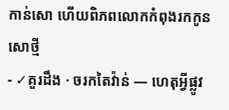កាន់សោ ហើយពិភពលោកកំពុងរកកូនសោថ្មី
- ✓គួរដឹង · ចរកតៃវ៉ាន់ — ហេតុអ្វីផ្លូវ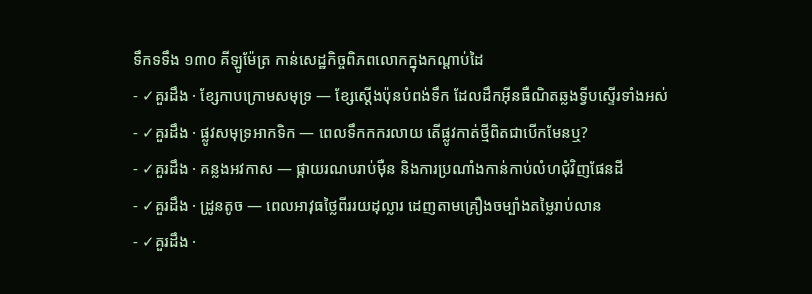ទឹកទទឹង ១៣០ គីឡូម៉ែត្រ កាន់សេដ្ឋកិច្ចពិភពលោកក្នុងកណ្តាប់ដៃ
- ✓គួរដឹង · ខ្សែកាបក្រោមសមុទ្រ — ខ្សែស្តើងប៉ុនបំពង់ទឹក ដែលដឹកអ៊ីនធឺណិតឆ្លងទ្វីបស្ទើរទាំងអស់
- ✓គួរដឹង · ផ្លូវសមុទ្រអាកទិក — ពេលទឹកកករលាយ តើផ្លូវកាត់ថ្មីពិតជាបើកមែនឬ?
- ✓គួរដឹង · គន្លងអវកាស — ផ្កាយរណបរាប់ម៉ឺន និងការប្រណាំងកាន់កាប់លំហជុំវិញផែនដី
- ✓គួរដឹង · ដ្រូនតូច — ពេលអាវុធថ្លៃពីររយដុល្លារ ដេញតាមគ្រឿងចម្បាំងតម្លៃរាប់លាន
- ✓គួរដឹង ·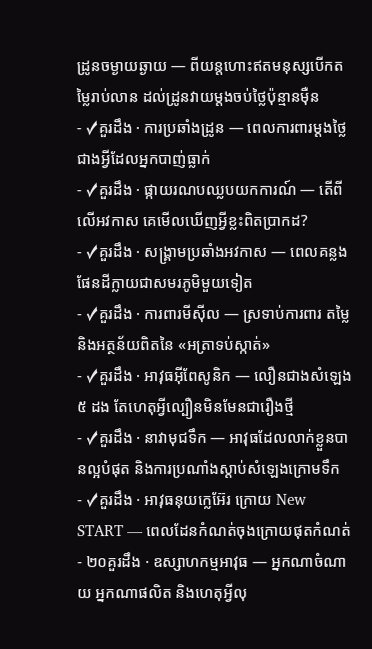ដ្រូនចម្ងាយឆ្ងាយ — ពីយន្តហោះឥតមនុស្សបើកតម្លៃរាប់លាន ដល់ដ្រូនវាយម្តងចប់ថ្លៃប៉ុន្មានម៉ឺន
- ✓គួរដឹង · ការប្រឆាំងដ្រូន — ពេលការពារម្តងថ្លៃជាងអ្វីដែលអ្នកបាញ់ធ្លាក់
- ✓គួរដឹង · ផ្កាយរណបឈ្លបយកការណ៍ — តើពីលើអវកាស គេមើលឃើញអ្វីខ្លះពិតប្រាកដ?
- ✓គួរដឹង · សង្គ្រាមប្រឆាំងអវកាស — ពេលគន្លងផែនដីក្លាយជាសមរភូមិមួយទៀត
- ✓គួរដឹង · ការពារមីស៊ីល — ស្រទាប់ការពារ តម្លៃ និងអត្ថន័យពិតនៃ «អត្រាទប់ស្កាត់»
- ✓គួរដឹង · អាវុធអ៊ីពែសូនិក — លឿនជាងសំឡេង ៥ ដង តែហេតុអ្វីល្បឿនមិនមែនជារឿងថ្មី
- ✓គួរដឹង · នាវាមុជទឹក — អាវុធដែលលាក់ខ្លួនបានល្អបំផុត និងការប្រណាំងស្តាប់សំឡេងក្រោមទឹក
- ✓គួរដឹង · អាវុធនុយក្លេអ៊ែរ ក្រោយ New START — ពេលដែនកំណត់ចុងក្រោយផុតកំណត់
- ២០គួរដឹង · ឧស្សាហកម្មអាវុធ — អ្នកណាចំណាយ អ្នកណាផលិត និងហេតុអ្វីលុ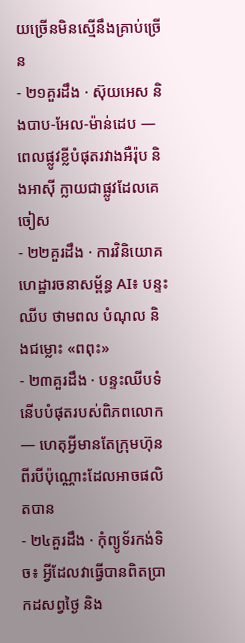យច្រើនមិនស្មើនឹងគ្រាប់ច្រើន
- ២១គួរដឹង · ស៊ុយអេស និងបាប-អែល-ម៉ាន់ដេប — ពេលផ្លូវខ្លីបំផុតរវាងអឺរ៉ុប និងអាស៊ី ក្លាយជាផ្លូវដែលគេចៀស
- ២២គួរដឹង · ការវិនិយោគហេដ្ឋារចនាសម្ព័ន្ធ AI៖ បន្ទះឈីប ថាមពល បំណុល និងជម្លោះ «ពពុះ»
- ២៣គួរដឹង · បន្ទះឈីបទំនើបបំផុតរបស់ពិភពលោក — ហេតុអ្វីមានតែក្រុមហ៊ុនពីរបីប៉ុណ្ណោះដែលអាចផលិតបាន
- ២៤គួរដឹង · កុំព្យូទ័រកង់ទិច៖ អ្វីដែលវាធ្វើបានពិតប្រាកដសព្វថ្ងៃ និង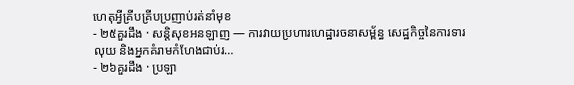ហេតុអ្វីគ្រីបគ្រីបប្រញាប់រត់នាំមុខ
- ២៥គួរដឹង · សន្តិសុខអនឡាញ — ការវាយប្រហារហេដ្ឋារចនាសម្ព័ន្ធ សេដ្ឋកិច្ចនៃការទារលុយ និងអ្នកគំរាមកំហែងជាប់រ…
- ២៦គួរដឹង · ប្រឡា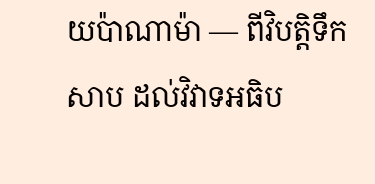យប៉ាណាម៉ា — ពីវិបត្តិទឹកសាប ដល់វិវាទអធិប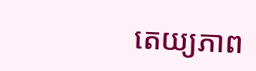តេយ្យភាព